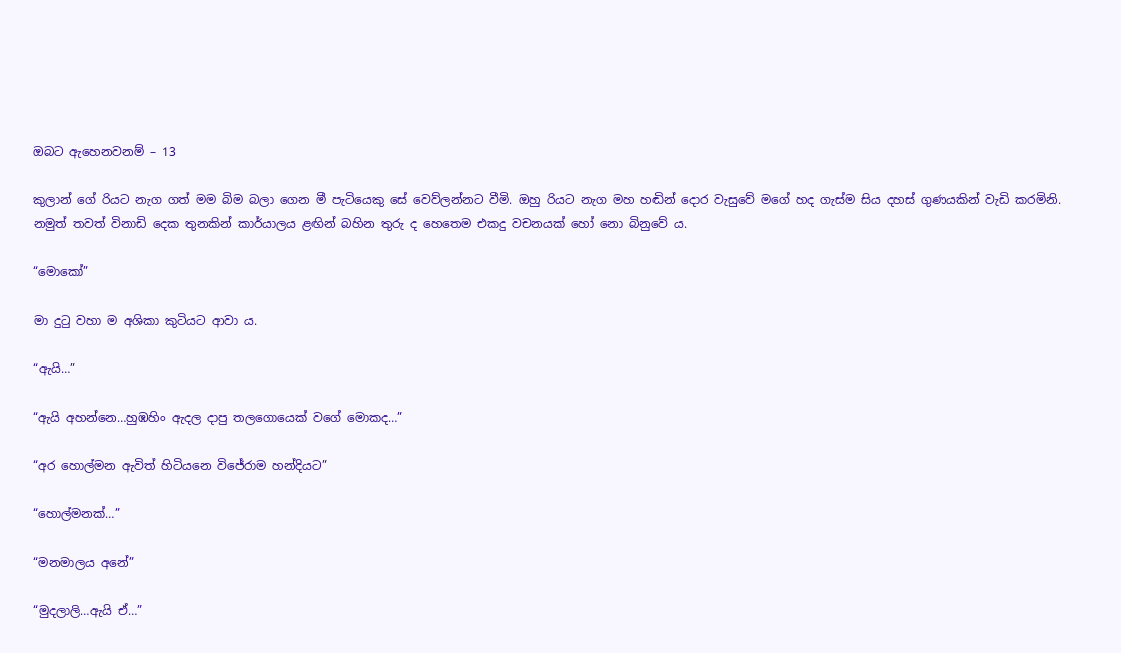ඔබට ඇහෙනවනම් – 13

කුලාන් ගේ රියට නැග ගත් මම බිම බලා ගෙන මී පැටියෙකු සේ වෙව්ලන්නට වීමි. ඔහු රියට නැග මහ හඬින් දොර වැසුවේ මගේ හද ගැස්ම සිය දහස් ගුණයකින් වැඩි කරමිනි. නමුත් තවත් විනාඩි දෙක තුනකින් කාර්යාලය ළඟින් බහින තුරු ද හෙතෙම එකදු වචනයක් හෝ නො බිනුවේ ය.

“මොකෝ”

මා දුටු වහා ම අශිකා කුටියට ආවා ය.

“ඇයි…”

“ඇයි අහන්නෙ…හුඹහිං ඇදල දාපු තලගොයෙක් වගේ මොකද…”

“අර හොල්මන ඇවිත් හිටියනෙ විජේරාම හන්දියට”

“හොල්මනක්…”

“මනමාලය අනේ”

“මුදලාලි…ඇයි ඒ…”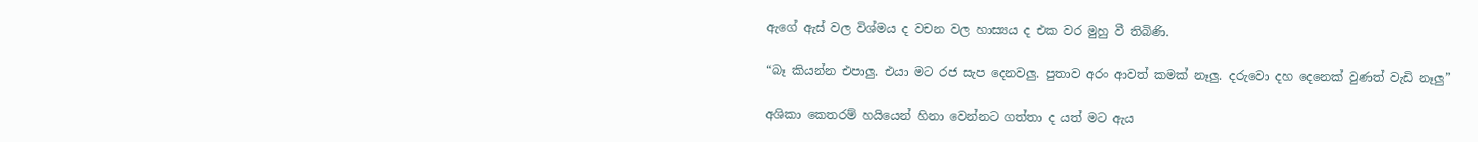ඇගේ ඇස් වල විශ්මය ද වචන වල හාස්‍යය ද එක වර මුහු වී තිබිණි.

“බෑ කියන්න එපාලු. එයා මට රජ සැප දෙනවලු. පුතාව අරං ආවත් කමක් නෑලු. දරුවො දහ දෙනෙක් වුණත් වැඩි නෑලු”

අශිකා කෙතරම් හයියෙන් හිනා වෙන්නට ගත්තා ද යත් මට ඇය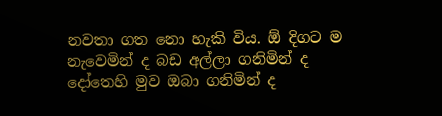නවතා ගත නො හැකි විය. ඕ දිගට ම නැවෙමින් ද බඩ අල්ලා ගනිමින් ද දෝතෙහි මුව ඔබා ගනිමින් ද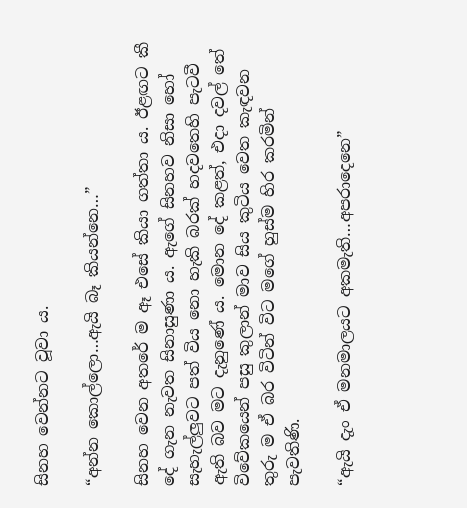සිනහ වෙන්නට වූවා ය.

“අන්න කොල්ලො…ඇයි බෑ කියන්නෙ…”

සිනහ වෙන අතරේ ම ඈ එසේ කියා ගත්තා ය. ඊළඟට කී දේ ගැන නැවත සිනාසුණා ය. ඇගේ සිනහව නිසා හෝ සැහැල්ලුවට පත් විය නො හැකි බරක් හදවතෙහි පැටවී ඇති බව මට දැනුණේ ය. මොන දේ කළත්, එදා දවල් තේ විවේකයෙන් පසු කුලාන් මාව සිය කුටිය වෙත කැඳවන තුරු ම ඒ බර විටින් විට මගේ හුස්ම හිර කරමින් පැවතිණි.

“ඇයි දැං ඒ මනමාලයට අකමැති…අපරාදෙනෙ”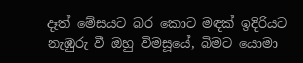දෑත් මේසයට බර කොට මඳක් ඉදිරියට නැඹුරු වී ඔහු විමසූයේ, බිමට යොමා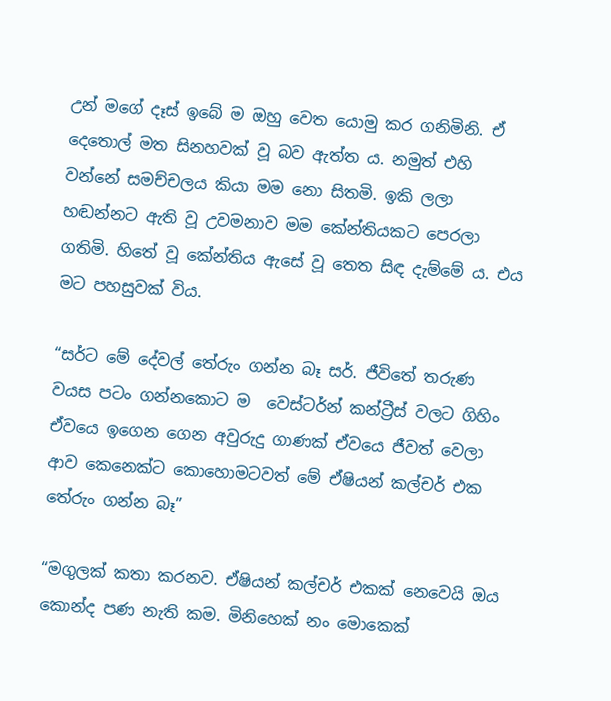උන් මගේ දෑස් ඉබේ ම ඔහු වෙත යොමු කර ගනිමිනි. ඒ දෙතොල් මත සිනහවක් වූ බව ඇත්ත ය. නමුත් එහි වන්නේ සමච්චලය කියා මම නො සිතමි. ඉකි ලලා හඬන්නට ඇති වූ උවමනාව මම කේන්තියකට පෙරලා ගතිමි. හිතේ වූ කේන්තිය ඇසේ වූ තෙත සිඳ දැම්මේ ය. එය මට පහසුවක් විය.

“සර්ට මේ දේවල් තේරුං ගන්න බෑ සර්. ජීවිතේ තරුණ වයස පටං ගන්නකොට ම  වෙස්ටර්න් කන්ට්‍රීස් වලට ගිහිං ඒවයෙ ඉගෙන ගෙන අවුරුදු ගාණක් ඒවයෙ ජීවත් වෙලා ආව කෙනෙක්ට කොහොමටවත් මේ ඒෂියන් කල්චර් එක තේරුං ගන්න බෑ”

“මගුලක් කතා කරනව. ඒෂියන් කල්චර් එකක් නෙවෙයි ඔය කොන්ද පණ නැති කම. මිනිහෙක් නං මොකෙක්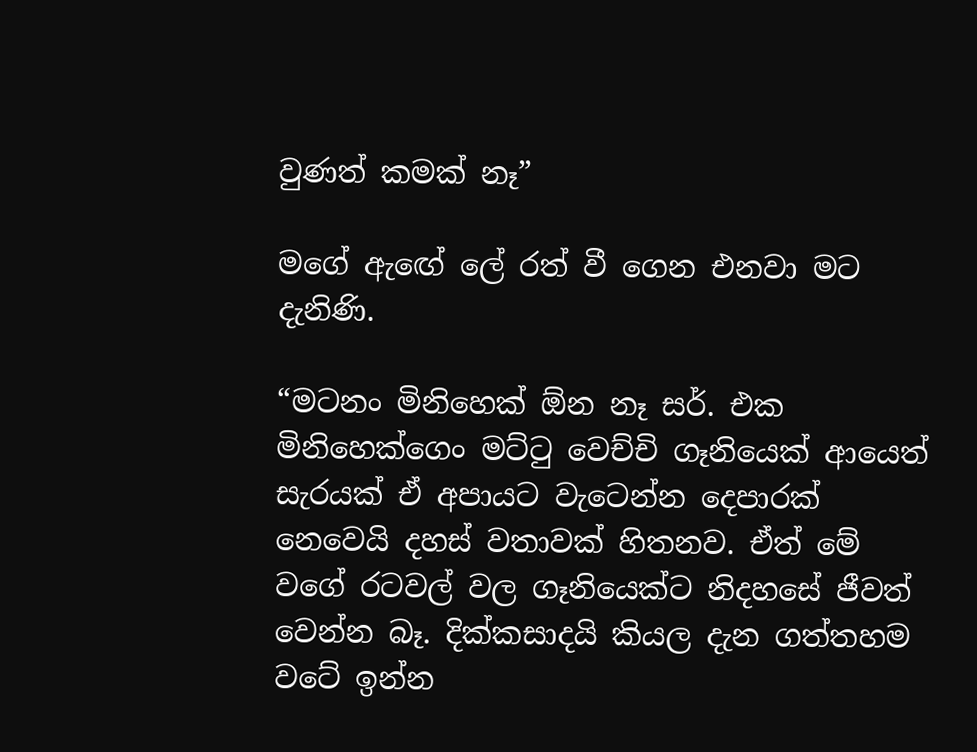වුණත් කමක් නෑ”

මගේ ඇඟේ ලේ රත් වී ගෙන එනවා මට දැනිණි.

“මටනං මිනිහෙක් ඕන නෑ සර්. එක මිනිහෙක්ගෙං මට්ටු වෙච්චි ගෑනියෙක් ආයෙත් සැරයක් ඒ අපායට වැටෙන්න දෙපාරක් නෙවෙයි දහස් වතාවක් හිතනව. ඒත් මේ වගේ රටවල් වල ගෑනියෙක්ට නිදහසේ ජීවත් වෙන්න බෑ. දික්කසාදයි කියල දැන ගත්තහම වටේ ඉන්න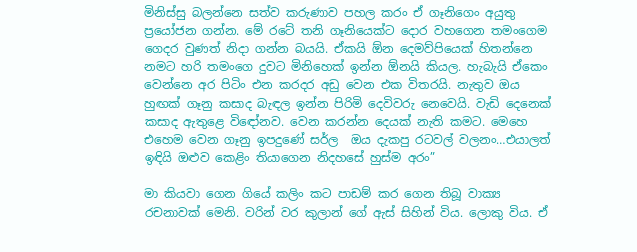මිනිස්සු බලන්නෙ සත්ව කරුණාව පහල කරං ඒ ගෑනිගෙං අයුතු ප්‍රයෝජන ගන්න. මේ රටේ තනි ගෑනියෙක්ට දොර වහගෙන තමංගෙම ගෙදර වුණත් නිදා ගන්න බයයි. ඒකයි ඕන දෙමව්පියෙක් හිතන්නෙ නමට හරි තමංගෙ දුවට මිනිහෙක් ඉන්න ඕනයි කියල. හැබැයි ඒකෙං වෙන්නෙ අර පිටිං එන කරදර අඩු වෙන එක විතරයි. නැතුව ඔය හුඟක් ගෑනු කසාද බැඳල ඉන්න පිරිමි දෙවිවරු නෙවෙයි. වැඩි දෙනෙක් කසාද ඇතුළෙ විඳෝනව. වෙන කරන්න දෙයක් නැති කමට. මෙහෙ එහෙම වෙන ගෑනු ඉපදුණේ සර්ල  ඔය දැකපු රටවල් වලනං…එයාලත් ඉඳියි ඔළුව කෙළිං තියාගෙන නිදහසේ හුස්ම අරං”

මා කියවා ගෙන ගියේ කලිං කට පාඩම් කර ගෙන තිබූ වාක්‍ය රචනාවක් මෙනි. වරින් වර කුලාන් ගේ ඇස් සිහින් විය. ලොකු විය. ඒ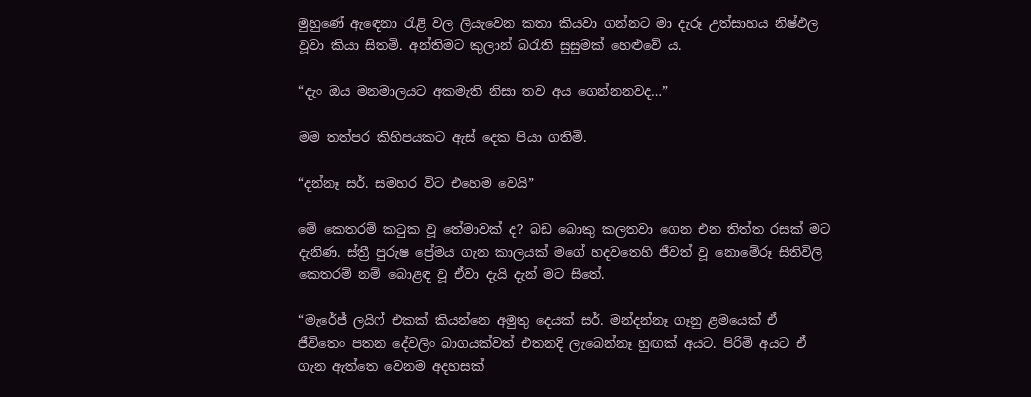මුහුණේ ඇඳෙනා රැළි වල ලියැවෙන කතා කියවා ගන්නට මා දැරූ උත්සාහය නිෂ්ඵල වූවා කියා සිතමි. අන්තිමට කුලාන් බරැති සුසුමක් හෙළුවේ ය.

“දැං ඔය මනමාලයට අකමැති නිසා තව අය ගෙන්නනවද…”

මම තත්පර කිහිපයකට ඇස් දෙක පියා ගතිමි.

“දන්නෑ සර්. සමහර විට එහෙම වෙයි”

මේ කෙතරම් කටුක වූ තේමාවක් ද? බඩ බොකු කලතවා ගෙන එන තිත්ත රසක් මට දැනිණ. ස්ත්‍රී පුරුෂ ප්‍රේමය ගැන කාලයක් මගේ හදවතෙහි ජීවත් වූ නොමේරූ සිතිවිලි කෙතරම් නම් බොළඳ වූ ඒවා දැයි දැන් මට සිතේ.

“මැරේජ් ලයිෆ් එකක් කියන්නෙ අමුතු දෙයක් සර්. මන්දන්නෑ ගෑනු ළමයෙක් ඒ ජීවිතෙං පතන දේවලිං බාගයක්වත් එතනදි ලැබෙන්නෑ හුඟක් අයට. පිරිමි අයට ඒ ගැන ඇත්තෙ වෙනම අදහසක්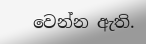වෙන්න ඇති.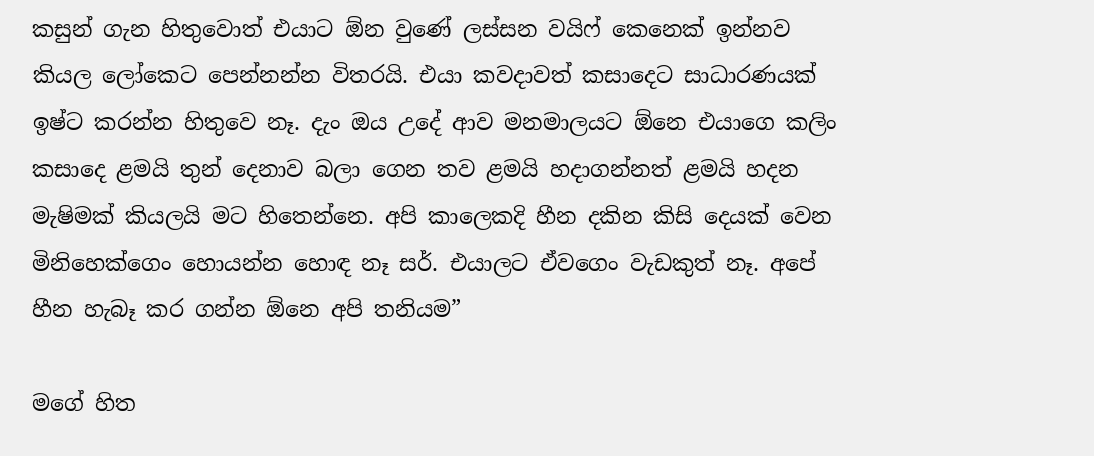කසුන් ගැන හිතුවොත් එයාට ඕන වුණේ ලස්සන වයිෆ් කෙනෙක් ඉන්නව කියල ලෝකෙට පෙන්නන්න විතරයි. එයා කවදාවත් කසාදෙට සාධාරණයක් ඉෂ්ට කරන්න හිතුවෙ නෑ. දැං ඔය උදේ ආව මනමාලයට ඕනෙ එයාගෙ කලිං කසාදෙ ළමයි තුන් දෙනාව බලා ගෙන තව ළමයි හදාගන්නත් ළමයි හදන මැෂිමක් කියලයි මට හිතෙන්නෙ. අපි කාලෙකදි හීන දකින කිසි දෙයක් වෙන මිනිහෙක්ගෙං හොයන්න හොඳ නෑ සර්. එයාලට ඒවගෙං වැඩකුත් නෑ. අපේ හීන හැබෑ කර ගන්න ඕනෙ අපි තනියම”

මගේ හිත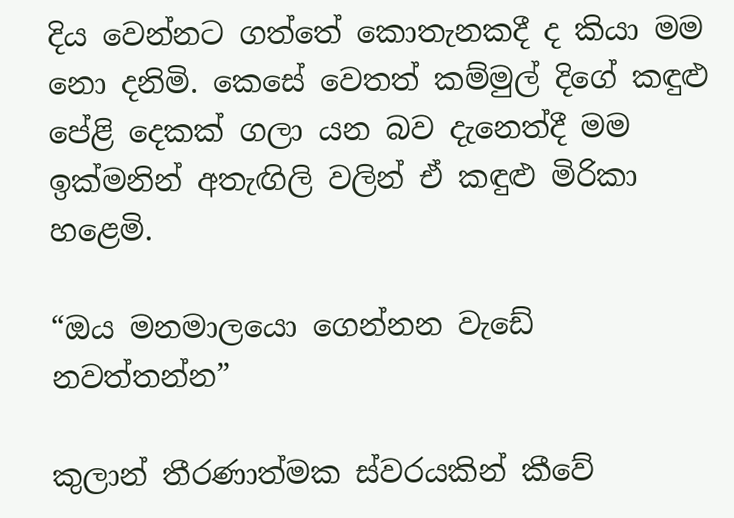දිය වෙන්නට ගත්තේ කොතැනකදී ද කියා මම නො දනිමි. කෙසේ වෙතත් කම්මුල් දිගේ කඳුළු පේළි දෙකක් ගලා යන බව දැනෙත්දී මම ඉක්මනින් අතැඟිලි වලින් ඒ කඳුළු මිරිකා හළෙමි.

“ඔය මනමාලයො ගෙන්නන වැඩේ නවත්තන්න”

කුලාන් තීරණාත්මක ස්වරයකින් කීවේ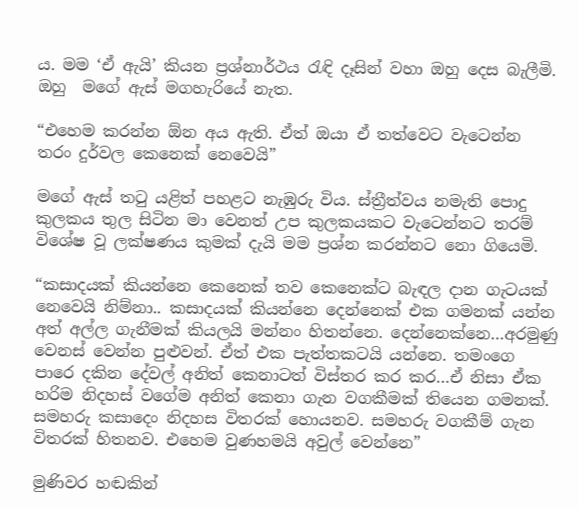ය. මම ‘ඒ ඇයි’ කියන ප්‍රශ්නාර්ථය රැඳි දෑසින් වහා ඔහු දෙස බැලීමි. ඔහු  මගේ ඇස් මගහැරියේ නැත.

“එහෙම කරන්න ඕන අය ඇති. ඒත් ඔයා ඒ තත්වෙට වැටෙන්න තරං දුර්වල කෙනෙක් නෙවෙයි”

මගේ ඇස් තටු යළිත් පහළට නැඹුරු විය. ස්ත්‍රීත්වය නමැති පොදු කුලකය තුල සිටින මා වෙනත් උප කුලකයකට වැටෙන්නට තරම් විශේෂ වූ ලක්ෂණය කුමක් දැයි මම ප්‍රශ්න කරන්නට නො ගියෙමි.

“කසාදයක් කියන්නෙ කෙනෙක් තව කෙනෙක්ට බැඳල දාන ගැටයක් නෙවෙයි නිම්නා.. කසාදයක් කියන්නෙ දෙන්නෙක් එක ගමනක් යන්න අත් අල්ල ගැනීමක් කියලයි මන්නං හිතන්නෙ. දෙන්නෙක්නෙ…අරමුණු වෙනස් වෙන්න පුළුවන්. ඒත් එක පැත්තකටයි යන්නෙ. තමංගෙ පාරෙ දකින දේවල් අනිත් කෙනාටත් විස්තර කර කර…ඒ නිසා ඒක හරිම නිදහස් වගේම අනිත් කෙනා ගැන වගකීමක් තියෙන ගමනක්. සමහරු කසාදෙං නිදහස විතරක් හොයනව. සමහරු වගකීම් ගැන විතරක් හිතනව. එහෙම වුණහමයි අවුල් වෙන්නෙ”

මුණිවර හඬකින්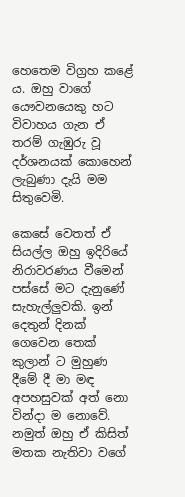හෙතෙම විග්‍රහ කළේ ය. ඔහු වාගේ යෞවනයෙකු හට විවාහය ගැන ඒ තරම් ගැඹුරු වූ දර්ශනයක් කොහෙන් ලැබුණා දැයි මම සිතුවෙමි.

කෙසේ වෙතත් ඒ සියල්ල ඔහු ඉදිරියේ නිරාවරණය වීමෙන් පස්සේ මට දැනුණේ සැහැල්ලුවකි. ඉන් දෙතුන් දිනක් ගෙවෙන තෙක් කුලාන් ට මුහුණ දීමේ දී මා මඳ අපහසුවක් අත් නො වින්දා ම නොවේ. නමුත් ඔහු ඒ කිසිත් මතක නැතිවා වගේ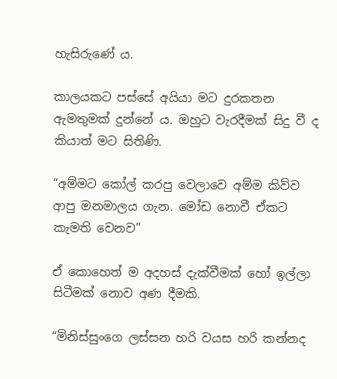හැසිරුණේ ය.

කාලයකට පස්සේ අයියා මට දුරකතන ඇමතුමක් දුන්නේ ය. ඔහුට වැරදීමක් සිදු වී ද කියාත් මට සිතිණි.

“අම්මට කෝල් කරපු වෙලාවෙ අම්ම කිව්ව ආපු මනමාලය ගැන. මෝඩ නොවී ඒකට කැමති වෙනව”

ඒ කොහෙත් ම අදහස් දැක්වීමක් හෝ ඉල්ලා සිටීමක් නොව අණ දීමකි.

“මිනිස්සුංගෙ ලස්සන හරි වයස හරි කන්නද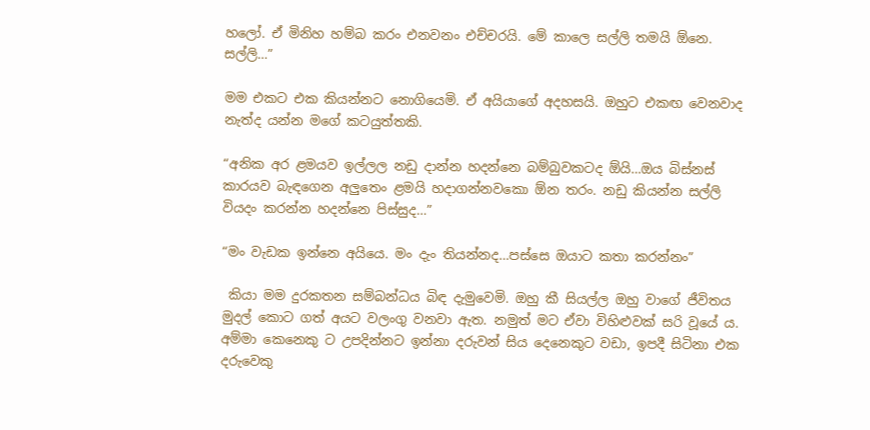හලෝ. ඒ මිනිහ හම්බ කරං එනවනං එච්චරයි. මේ කාලෙ සල්ලි තමයි ඕනෙ. සල්ලි…”

මම එකට එක කියන්නට නොගියෙමි. ඒ අයියාගේ අදහසයි. ඔහුට එකඟ වෙනවාද නැත්ද යන්න මගේ කටයුත්තකි.

“අනික අර ළමයව ඉල්ලල නඩු දාන්න හදන්නෙ බම්බුවකටද ඕයි…ඔය බිස්නස් කාරයව බැඳගෙන අලුතෙං ළමයි හදාගන්නවකො ඕන තරං. නඩු කියන්න සල්ලි වියදං කරන්න හදන්නෙ පිස්සුද…”

“මං වැඩක ඉන්නෙ අයියෙ. මං දැං තියන්නද…පස්සෙ ඔයාට කතා කරන්නං”

 කියා මම දුරකතන සම්බන්ධය බිඳ දැමුවෙමි. ඔහු කී සියල්ල ඔහු වාගේ ජීවිතය මුදල් කොට ගත් අයට වලංගු වනවා ඇත. නමුත් මට ඒවා විහිළුවක් සරි වූයේ ය. අම්මා කෙනෙකු ට උපදින්නට ඉන්නා දරුවන් සිය දෙනෙකුට වඩා, ඉපදී සිටිනා එක දරුවෙකු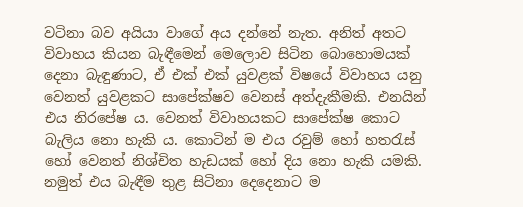වටිනා බව අයියා වාගේ අය දන්නේ නැත. අනිත් අතට විවාහය කියන බැඳීමෙන් මෙලොව සිටින බොහොමයක් දෙනා බැඳුණාට, ඒ එක් එක් යුවළක් විෂයේ විවාහය යනු වෙනත් යුවළකට සාපේක්ෂව වෙනස් අත්දැකීමකි. එනයින් එය නිරපේෂ ය. වෙනත් විවාහයකට සාපේක්ෂ කොට බැලිය නො හැකි ය. කොටින් ම එය රවුම් හෝ හතරැස් හෝ වෙනත් නිශ්චිත හැඩයක් හෝ දිය නො හැකි යමකි. නමුත් එය බැඳීම තුළ සිටිනා දෙදෙනාට ම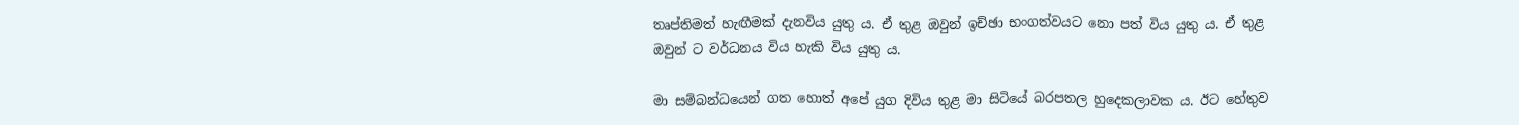තෘප්තිමත් හැඟීමක් දැනවිය යුතු ය. ඒ තුළ ඔවුන් ඉච්ඡා භංගත්වයට නො පත් විය යුතු ය. ඒ තුළ ඔවුන් ට වර්ධනය විය හැකි විය යුතු ය.

මා සම්බන්ධයෙන් ගත හොත් අපේ යුග දිවිය තුළ මා සිටියේ බරපතල හුදෙකලාවක ය. ඊට හේතුව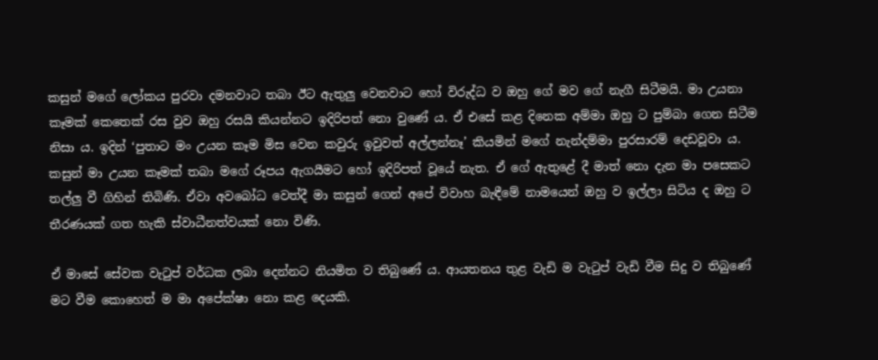කසුන් මගේ ලෝකය පුරවා දමනවාට තබා ඊට ඇතුලු වෙනවාට හෝ විරුද්ධ ව ඔහු ගේ මව ගේ නැගී සිටීමයි. මා උයනා කෑමක් කෙතෙක් රස වුව ඔහු රසයි කියන්නට ඉදිරිපත් නො වුණේ ය. ඒ එසේ කළ දිනෙක අම්මා ඔහු ට පුම්බා ගෙන සිටීම නිසා ය. ඉදින් ‘පුතාට මං උයන කෑම මිස වෙන කවුරු ඉවුවත් අල්ලන්නෑ’ කියමින් මගේ නැන්දම්මා පුරසාරම් දෙඩවූවා ය. කසුන් මා උයන කෑමක් තබා මගේ රූපය ඇගයීමට හෝ ඉදිරිපත් වූයේ නැත. ඒ ගේ ඇතුළේ දී මාත් නො දැන මා පසෙකට තල්ලු වී ගිහින් තිබිණි. ඒවා අවබෝධ වෙත්දී මා කසුන් ගෙන් අපේ විවාහ බැඳීමේ නාමයෙන් ඔහු ව ඉල්ලා සිටිය ද ඔහු ට තීරණයක් ගත හැකි ස්වාධීනත්වයක් නො විණි.

ඒ මාසේ සේවක වැටුප් වර්ධක ලබා දෙන්නට නියමිත ව තිබුණේ ය. ආයතනය තුළ වැඩි ම වැටුප් වැඩි වීම සිදු ව තිබුණේ මට වීම කොහෙත් ම මා අපේක්ෂා නො කළ දෙයකි.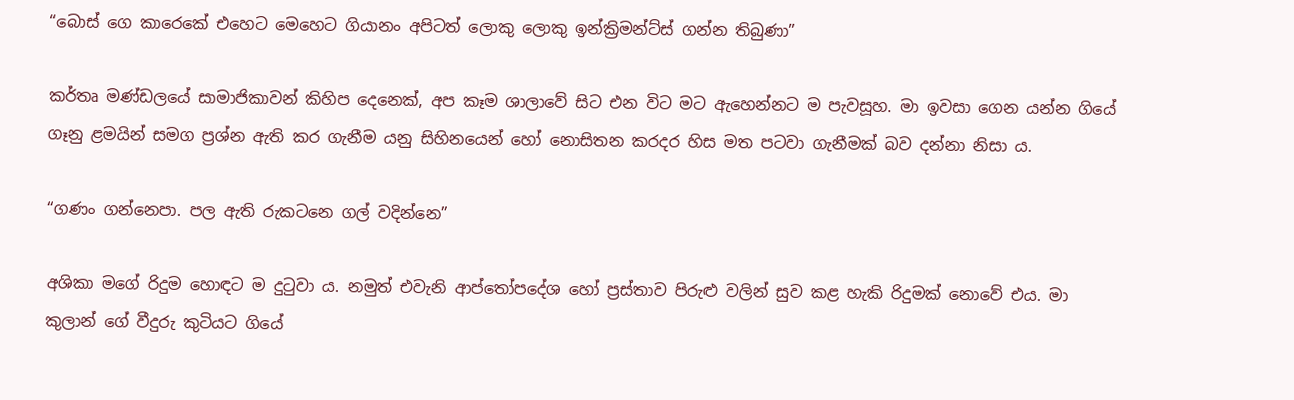“බොස් ගෙ කාරෙකේ එහෙට මෙහෙට ගියානං අපිටත් ලොකු ලොකු ඉන්ක්‍රිමන්ට්ස් ගන්න තිබුණා”

කර්තෘ මණ්ඩලයේ සාමාජිකාවන් කිහිප දෙනෙක්, අප කෑම ශාලාවේ සිට එන විට මට ඇහෙන්නට ම පැවසූහ. මා ඉවසා ගෙන යන්න ගියේ ගෑනු ළමයින් සමග ප්‍රශ්න ඇති කර ගැනීම යනු සිහිනයෙන් හෝ නොසිතන කරදර හිස මත පටවා ගැනීමක් බව දන්නා නිසා ය.

“ගණං ගන්නෙපා. පල ඇති රුකටනෙ ගල් වදින්නෙ”

අශිකා මගේ රිදුම හොඳට ම දුටුවා ය. නමුත් එවැනි ආප්තෝපදේශ හෝ ප්‍රස්තාව පිරුළු වලින් සුව කළ හැකි රිදුමක් නොවේ එය. මා කුලාන් ගේ වීදුරු කුටියට ගියේ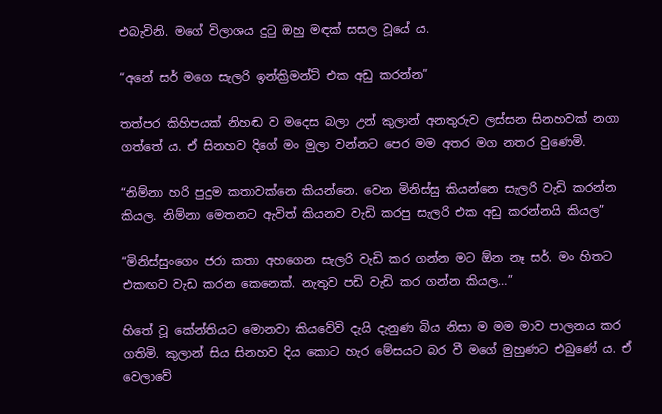එබැවිනි. මගේ විලාශය දුටු ඔහු මඳක් සසල වූයේ ය.

“අනේ සර් මගෙ සැලරි ඉන්ක්‍රිමන්ට් එක අඩු කරන්න”

තත්පර කිහිපයක් නිහඬ ව මදෙස බලා උන් කුලාන් අනතුරුව ලස්සන සිනහවක් නගා ගත්තේ ය. ඒ සිනහව දිගේ මං මුලා වන්නට පෙර මම අතර මග නතර වුණෙමි.

“නිම්නා හරි පුදුම කතාවක්නෙ කියන්නෙ. වෙන මිනිස්සු කියන්නෙ සැලරි වැඩි කරන්න කියල. නිම්නා මෙතනට ඇවිත් කියනව වැඩි කරපු සැලරි එක අඩු කරන්නයි කියල”

“මිනිස්සුංගෙං ජරා කතා අහගෙන සැලරි වැඩි කර ගන්න මට ඕන නෑ සර්. මං හිතට එකඟව වැඩ කරන කෙනෙක්. නැතුව පඩි වැඩි කර ගන්න කියල…”

හිතේ වූ කේන්තියට මොනවා කියවේවි දැයි දැනුණ බිය නිසා ම මම මාව පාලනය කර ගතිමි. කුලාන් සිය සිනහව දිය කොට හැර මේසයට බර වී මගේ මුහුණට එබුණේ ය. ඒ වෙලාවේ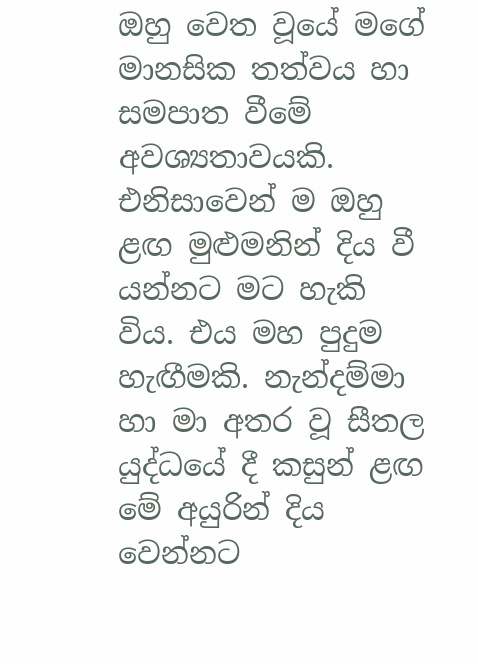ඔහු වෙත වූයේ මගේ මානසික තත්වය හා සමපාත වීමේ අවශ්‍යතාවයකි. එනිසාවෙන් ම ඔහු ළඟ මුළුමනින් දිය වී යන්නට මට හැකි විය. එය මහ පුදුම හැඟීමකි. නැන්දම්මා හා මා අතර වූ සීතල යුද්ධයේ දී කසුන් ළඟ මේ අයුරින් දිය වෙන්නට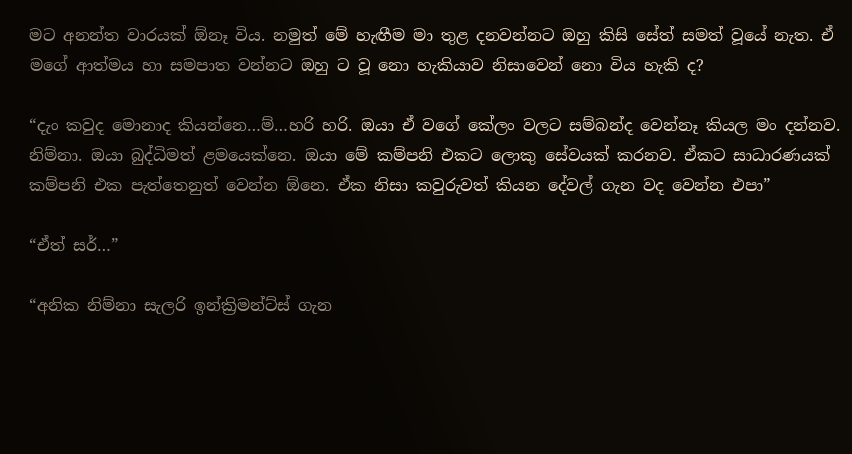මට අනන්ත වාරයක් ඕනෑ විය. නමුත් මේ හැඟීම මා තුළ දනවන්නට ඔහු කිසි සේත් සමත් වූයේ නැත. ඒ මගේ ආත්මය හා සමපාත වන්නට ඔහු ට වූ නො හැකියාව නිසාවෙන් නො විය හැකි ද?

“දැං කවුද මොනාද කියන්නෙ…ම්…හරි හරි. ඔයා ඒ වගේ කේලං වලට සම්බන්ද වෙන්නෑ කියල මං දන්නව. නිම්නා. ඔයා බුද්ධිමත් ළමයෙක්නෙ. ඔයා මේ කම්පනි එකට ලොකු සේවයක් කරනව. ඒකට සාධාරණයක් කම්පනි එක පැත්තෙනුත් වෙන්න ඕනෙ. ඒක නිසා කවුරුවත් කියන දේවල් ගැන වද වෙන්න එපා”

“ඒත් සර්…”

“අනික නිම්නා සැලරි ඉන්ක්‍රිමන්ට්ස් ගැන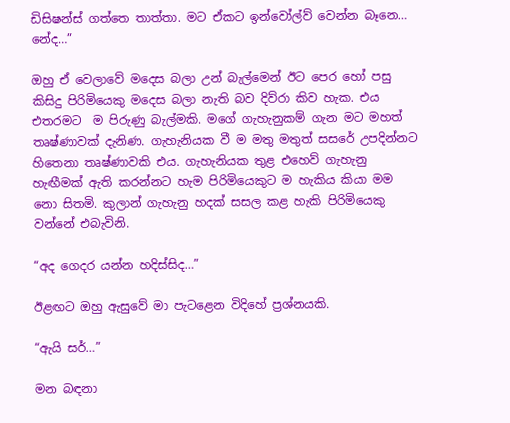ඩිසිෂන්ස් ගත්තෙ තාත්තා. මට ඒකට ඉන්වෝල්ව් වෙන්න බෑනෙ… නේද…”

ඔහු ඒ වෙලාවේ මදෙස බලා උන් බැල්මෙන් ඊට පෙර හෝ පසු කිසිදු පිරිමියෙකු මදෙස බලා නැති බව දිව්රා කිව හැක. එය එතරමට  ම පිරුණු බැල්මකි. මගේ ගැහැනුකම් ගැන මට මහත් තෘෂ්ණාවක් දැනිණ. ගැහැනියක වී ම මතු මතුත් සසරේ උපදින්නට හිතෙනා තෘෂ්ණාවකි එය. ගැහැනියක තුළ එහෙව් ගැහැනු හැඟීමක් ඇති කරන්නට හැම පිරිමියෙකුට ම හැකිය කියා මම නො සිතමි. කුලාන් ගැහැනු හදක් සසල කළ හැකි පිරිමියෙකු වන්නේ එබැවිනි.

“අද ගෙදර යන්න හදිස්සිද…”

ඊළඟට ඔහු ඇසුවේ මා පැටළෙන විදිහේ ප්‍රශ්නයකි.

“ඇයි සර්…”

මන බඳනා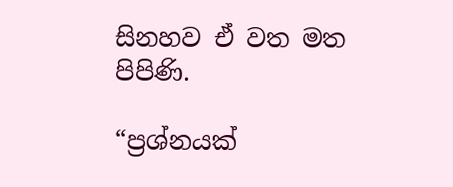සිනහව ඒ වත මත පිපිණි.

“ප්‍රශ්නයක්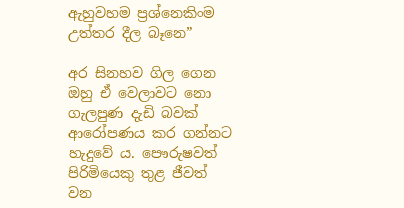ඇහුවහම ප්‍රශ්නෙකිංම උත්තර දීල බෑනෙ”

අර සිනහව ගිල ගෙන ඔහු ඒ වෙලාවට නො ගැලපුණ දැඩි බවක් ආරෝපණය කර ගන්නට හැදුවේ ය. පෞරුෂවත් පිරිමියෙකු තුළ ජීවත් වන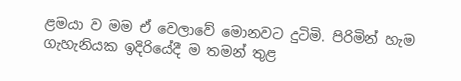ළමයා ව මම ඒ වෙලාවේ මොනවට දුටිමි. පිරිමින් හැම ගැහැනියක ඉදිරියේදී ම තමන් තුළ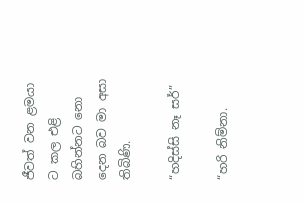ජීවත් වන ළමයා ට කල එළි බහින්නට නො දෙන බව මා අසා තිබිණි.

“හදිස්සි නෑ සර්”

“හරි නිම්නා.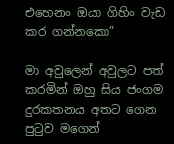එහෙනං ඔයා ගිහිං වැඩ කර ගන්නකො”

මා අවුලෙන් අවුලට පත් කරමින් ඔහු සිය ජංගම දුරකතනය අතට ගෙන පුටුව මගෙන්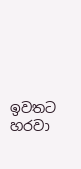ඉවතට හරවා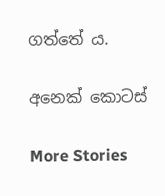ගත්තේ ය.

අනෙක් කොටස්

More Stories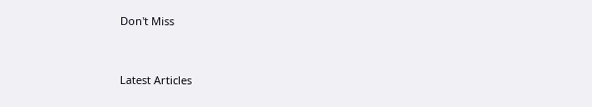Don't Miss


Latest Articles